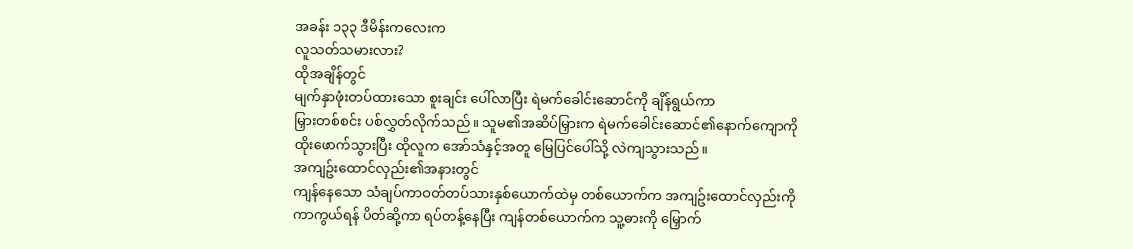အခန်း ၁၃၃ ဒီမိန်းကလေးက
လူသတ်သမားလား?
ထိုအချိန်တွင်
မျက်နှာဖုံးတပ်ထားသော စူးချင်း ပေါ်လာပြီး ရဲမက်ခေါင်းဆောင်ကို ချိန်ရွယ်ကာ
မြှားတစ်စင်း ပစ်လွှတ်လိုက်သည်။ သူမ၏အဆိပ်မြှားက ရဲမက်ခေါင်းဆောင်၏နောက်ကျောကို
ထိုးဖောက်သွားပြီး ထိုလူက အော်သံနှင့်အတူ မြေပြင်ပေါ်သို့ လဲကျသွားသည်။
အကျဥ်းထောင်လှည်း၏အနားတွင်
ကျန်နေသော သံချပ်ကာဝတ်တပ်သားနှစ်ယောက်ထဲမှ တစ်ယောက်က အကျဥ်းထောင်လှည်းကို
ကာကွယ်ရန် ပိတ်ဆို့ကာ ရပ်တန့်နေပြီး ကျန်တစ်ယောက်က သူ့ဓားကို မြှောက်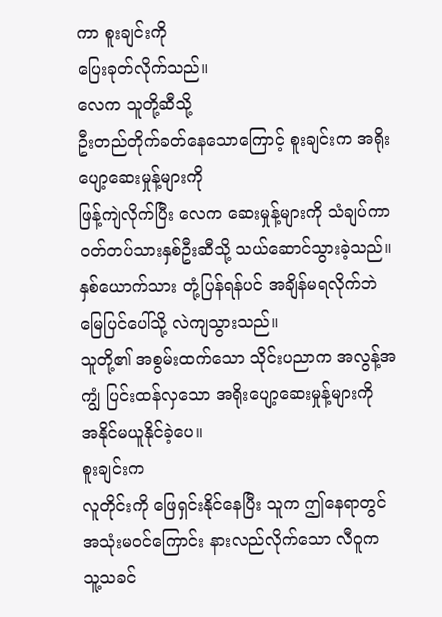ကာ စူးချင်းကို
ပြေးခုတ်လိုက်သည်။
လေက သူတို့ဆီသို့
ဦးတည်တိုက်ခတ်နေသောကြောင့် စူးချင်းက အရိုးပျော့ဆေးမှုန့်များကို
ဖြန့်ကျဲလိုက်ပြီး လေက ဆေးမှုန့်များကို သံချပ်ကာဝတ်တပ်သားနှစ်ဦးဆီသို့ သယ်ဆောင်သွားခဲ့သည်။
နှစ်ယောက်သား တုံ့ပြန်ရန်ပင် အချိန်မရလိုက်ဘဲ မြေပြင်ပေါ်သို့ လဲကျသွားသည်။
သူတို့၏ အစွမ်းထက်သော သိုင်းပညာက အလွန့်အကျွံ ပြင်းထန်လှသော အရိုးပျော့ဆေးမှုန့်များကို
အနိုင်မယူနိုင်ခဲ့ပေ။
စူးချင်းက
လူတိုင်းကို ဖြေရှင်းနိုင်နေပြီး သူက ဤနေရာတွင် အသုံးမဝင်ကြောင်း နားလည်လိုက်သော လီဝူက
သူ့သခင်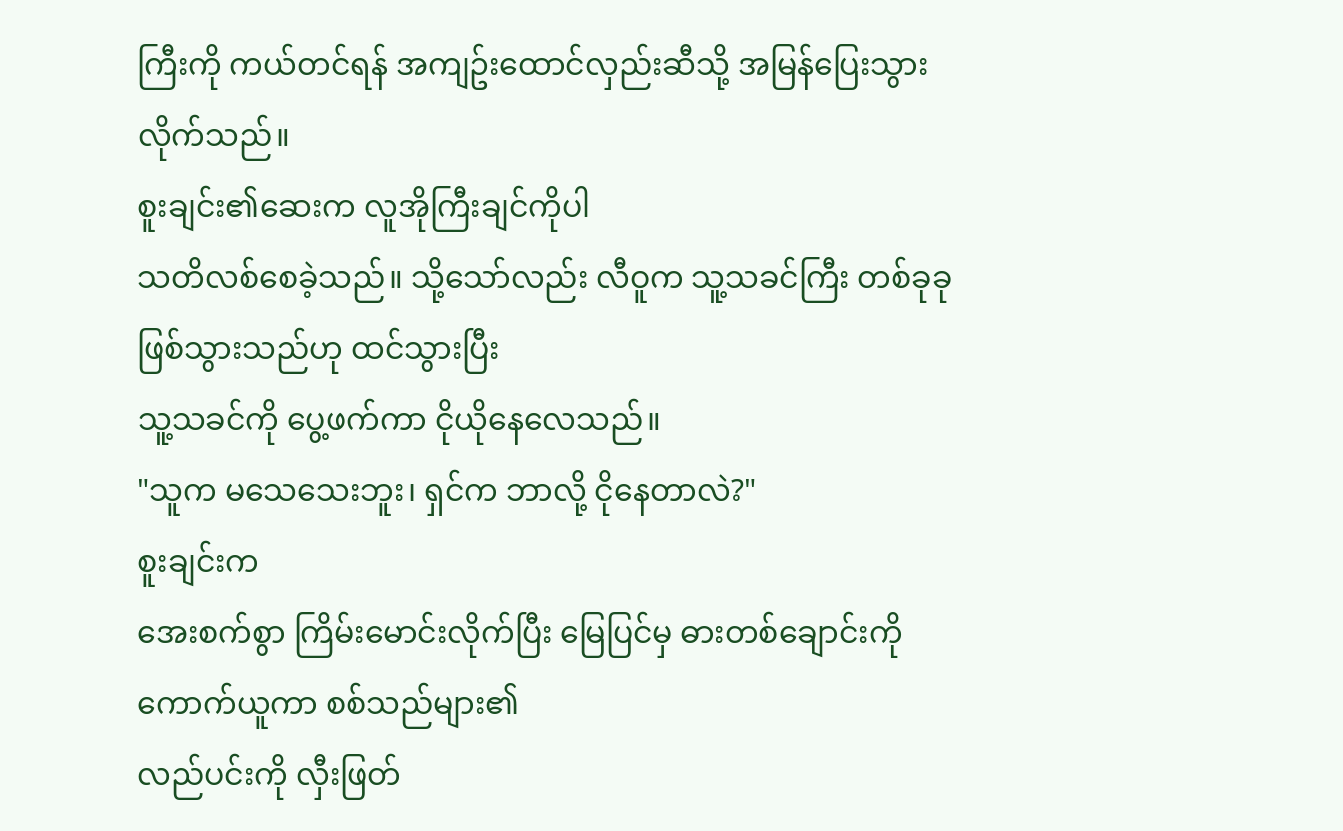ကြီးကို ကယ်တင်ရန် အကျဥ်းထောင်လှည်းဆီသို့ အမြန်ပြေးသွားလိုက်သည်။
စူးချင်း၏ဆေးက လူအိုကြီးချင်ကိုပါ
သတိလစ်စေခဲ့သည်။ သို့သော်လည်း လီဝူက သူ့သခင်ကြီး တစ်ခုခု ဖြစ်သွားသည်ဟု ထင်သွားပြီး
သူ့သခင်ကို ပွေ့ဖက်ကာ ငိုယိုနေလေသည်။
"သူက မသေသေးဘူး၊ ရှင်က ဘာလို့ ငိုနေတာလဲ?"
စူးချင်းက
အေးစက်စွာ ကြိမ်းမောင်းလိုက်ပြီး မြေပြင်မှ ဓားတစ်ချောင်းကို ကောက်ယူကာ စစ်သည်များ၏
လည်ပင်းကို လှီးဖြတ်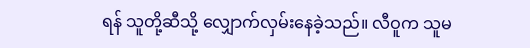ရန် သူတို့ဆီသို့ လျှောက်လှမ်းနေခဲ့သည်။ လီဝူက သူမ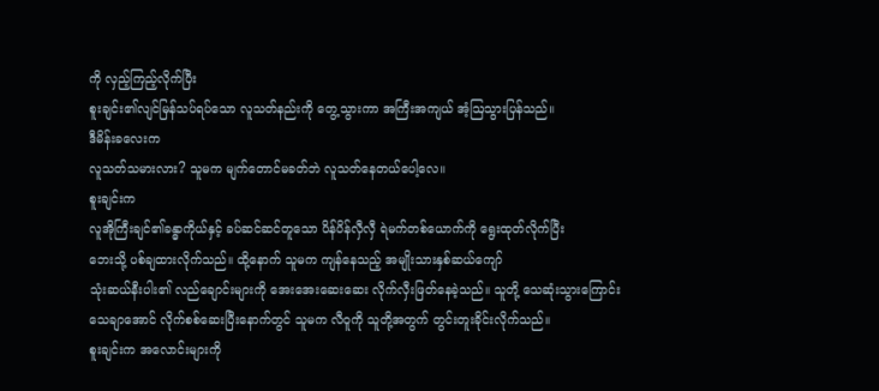ကို လှည့်ကြည့်လိုက်ပြီး
စူးချင်း၏လျင်မြန်သပ်ရပ်သော လူသတ်နည်းကို တွေ့သွားကာ အကြီးအကျယ် အံ့ဩသွားပြန်သည်။
ဒီမိန်းခလေးက
လူသတ်သမားလား? သူမက မျက်တောင်မခတ်ဘဲ လူသတ်နေတယ်ပေါ့လေ။
စူးချင်းက
လူအိုကြီးချင်၏ခန္ဓာကိုယ်နှင့် ခပ်ဆင်ဆင်တူသော ပိန်ပိန်လှီလှီ ရဲမက်တစ်ယောက်ကို ရွေးထုတ်လိုက်ပြီး
ဘေးသို့ ပစ်ချထားလိုက်သည်။ ထို့နောက် သူမက ကျန်နေသည့် အမျိုးသားနှစ်ဆယ်ကျော်
သုံးဆယ်နီးပါး၏ လည်ချောင်းများကို အေးအေးဆေးဆေး လိုက်လှီးဖြတ်နေခဲ့သည်။ သူတို့ သေဆုံးသွားကြောင်း
သေချာအောင် လိုက်စစ်ဆေးပြီးနောက်တွင် သူမက လီဝူကို သူတို့အတွက် တွင်းတူးခိုင်းလိုက်သည်။
စူးချင်းက အလောင်းများကို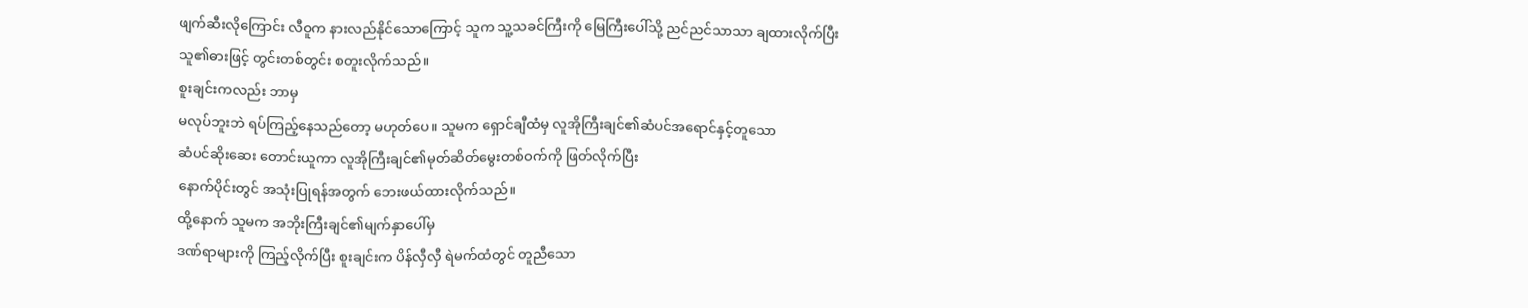ဖျက်ဆီးလိုကြောင်း လီဝူက နားလည်နိုင်သောကြောင့် သူက သူ့သခင်ကြီးကို မြေကြီးပေါ်သို့ ညင်ညင်သာသာ ချထားလိုက်ပြီး
သူ၏ဓားဖြင့် တွင်းတစ်တွင်း စတူးလိုက်သည်။
စူးချင်းကလည်း ဘာမှ
မလုပ်ဘူးဘဲ ရပ်ကြည့်နေသည်တော့ မဟုတ်ပေ။ သူမက ရှောင်ချီထံမှ လူအိုကြီးချင်၏ဆံပင်အရောင်နှင့်တူသော
ဆံပင်ဆိုးဆေး တောင်းယူကာ လူအိုကြီးချင်၏မုတ်ဆိတ်မွေးတစ်ဝက်ကို ဖြတ်လိုက်ပြီး
နောက်ပိုင်းတွင် အသုံးပြုရန်အတွက် ဘေးဖယ်ထားလိုက်သည်။
ထို့နောက် သူမက အဘိုးကြီးချင်၏မျက်နှာပေါ်မှ
ဒဏ်ရာများကို ကြည့်လိုက်ပြီး စူးချင်းက ပိန်လှီလှီ ရဲမက်ထံတွင် တူညီသော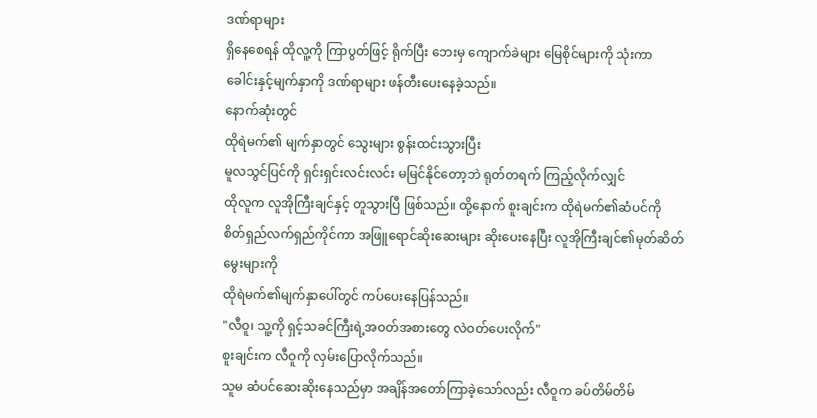ဒဏ်ရာများ
ရှိနေစေရန် ထိုလူ့ကို ကြာပွတ်ဖြင့် ရိုက်ပြီး ဘေးမှ ကျောက်ခဲများ မြေစိုင်များကို သုံးကာ
ခေါင်းနှင့်မျက်နှာကို ဒဏ်ရာများ ဖန်တီးပေးနေခဲ့သည်။
နောက်ဆုံးတွင်
ထိုရဲမက်၏ မျက်နှာတွင် သွေးများ စွန်းထင်းသွားပြီး
မူလသွင်ပြင်ကို ရှင်းရှင်းလင်းလင်း မမြင်နိုင်တော့ဘဲ ရုတ်တရက် ကြည့်လိုက်လျှင်
ထိုလူက လူအိုကြီးချင်နှင့် တူသွားပြီ ဖြစ်သည်။ ထို့နောက် စူးချင်းက ထိုရဲမက်၏ဆံပင်ကို
စိတ်ရှည်လက်ရှည်ကိုင်ကာ အဖြူရောင်ဆိုးဆေးများ ဆိုးပေးနေပြီး လူအိုကြီးချင်၏မုတ်ဆိတ်မွေးများကို
ထိုရဲမက်၏မျက်နှာပေါ်တွင် ကပ်ပေးနေပြန်သည်။
"လီဝူ၊ သူ့ကို ရှင့်သခင်ကြီးရဲ့အဝတ်အစားတွေ လဲဝတ်ပေးလိုက်"
စူးချင်းက လီဝူကို လှမ်းပြောလိုက်သည်။
သူမ ဆံပင်ဆေးဆိုးနေသည်မှာ အချိန်အတော်ကြာခဲ့သော်လည်း လီဝူက ခပ်တိမ်တိမ်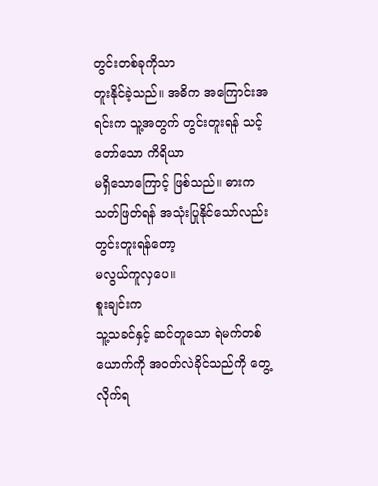တွင်းတစ်ခုကိုသာ
တူးနိုင်ခဲ့သည်။ အဓိက အကြောင်းအရင်းက သူ့အတွက် တွင်းတူးရန် သင့်တော်သော ကိရိယာ
မရှိသောကြောင့် ဖြစ်သည်။ ဓားက သတ်ဖြတ်ရန် အသုံးပြုနိုင်သော်လည်း တွင်းတူးရန်တော့
မလွယ်ကူလှပေ။
စူးချင်းက
သူ့သခင်နှင့် ဆင်တူသော ရဲမက်တစ်ယောက်ကို အဝတ်လဲခိုင်သည်ကို တွေ့လိုက်ရ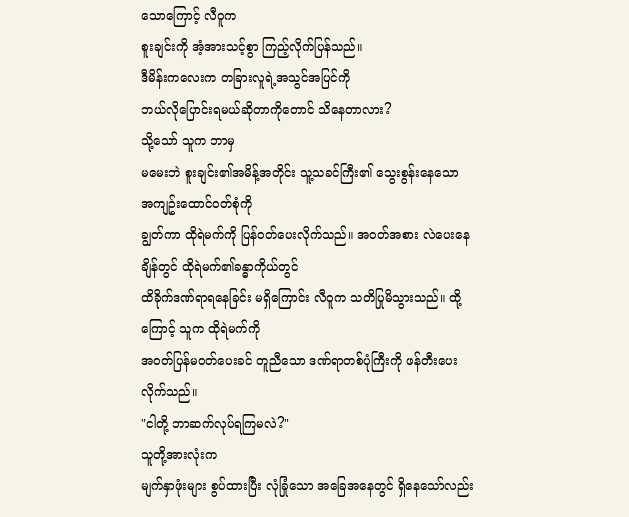သောကြောင့် လီဝူက
စူးချင်းကို အံ့အားသင့်စွာ ကြည့်လိုက်ပြန်သည်။
ဒီမိန်းကလေးက တခြားလူရဲ့အသွင်အပြင်ကို
ဘယ်လိုပြောင်းရမယ်ဆိုတာကိုတောင် သိနေတာလား?
သို့သော် သူက ဘာမှ
မမေးဘဲ စူးချင်း၏အမိန့်အတိုင်း သူ့သခင်ကြီး၏ သွေးစွန်းနေသော အကျဥ်းထောင်ဝတ်စုံကို
ချွတ်ကာ ထိုရဲမက်ကို ပြန်ဝတ်ပေးလိုက်သည်။ အဝတ်အစား လဲပေးနေချိန်တွင် ထိုရဲမက်၏ခန္ဓာကိုယ်တွင်
ထိခိုက်ဒဏ်ရာရနေခြင်း မရှိကြောင်း လီဝူက သတိပြုမိသွားသည်။ ထို့ကြောင့် သူက ထိုရဲမက်ကို
အဝတ်ပြန်မဝတ်ပေးခင် တူညီသော ဒဏ်ရာတစ်ပုံကြီးကို ဖန်တီးပေးလိုက်သည်။
"ငါတို့ ဘာဆက်လုပ်ရကြမလဲ?"
သူတို့အားလုံးက
မျက်နှာဖုံးများ စွပ်ထားပြီး လုံခြုံသော အခြေအနေတွင် ရှိနေသော်လည်း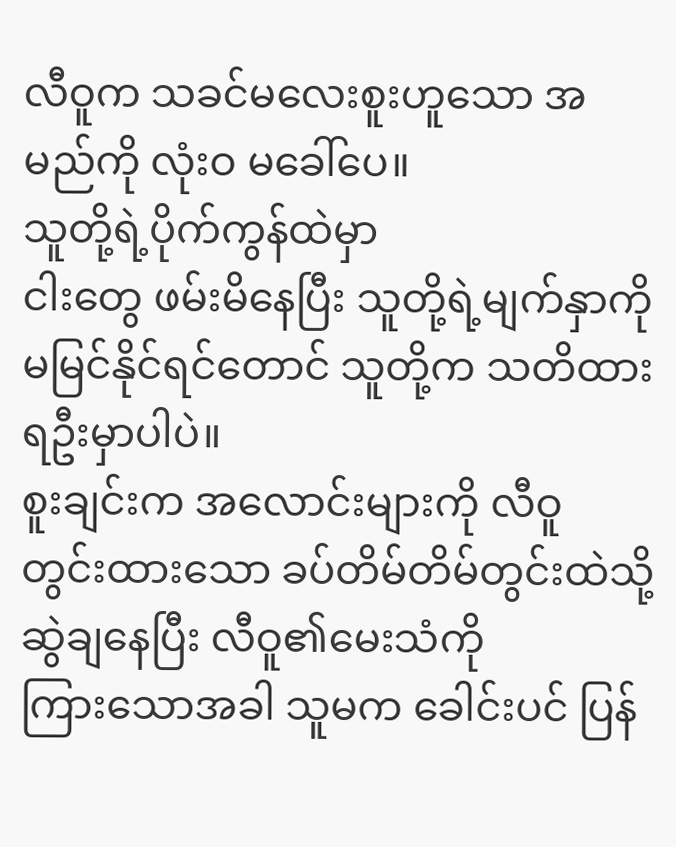လီဝူက သခင်မလေးစူးဟူသော အမည်ကို လုံးဝ မခေါ်ပေ။
သူတို့ရဲ့ပိုက်ကွန်ထဲမှာ
ငါးတွေ ဖမ်းမိနေပြီး သူတို့ရဲ့မျက်နှာကို မမြင်နိုင်ရင်တောင် သူတို့က သတိထားရဦးမှာပါပဲ။
စူးချင်းက အလောင်းများကို လီဝူ တွင်းထားသော ခပ်တိမ်တိမ်တွင်းထဲသို့ ဆွဲချနေပြီး လီဝူ၏မေးသံကို
ကြားသောအခါ သူမက ခေါင်းပင် ပြန်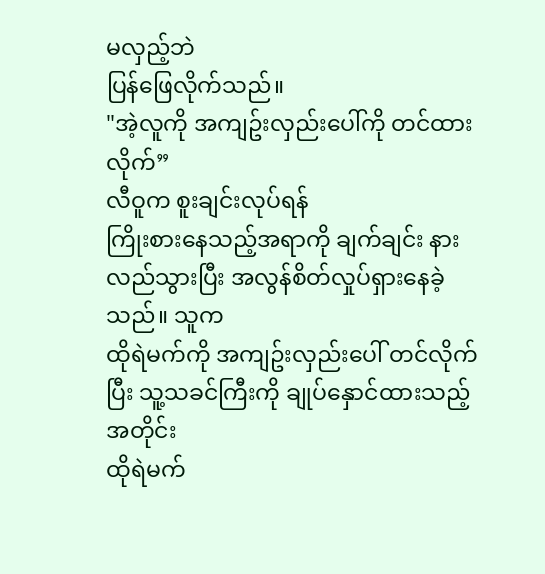မလှည့်ဘဲ
ပြန်ဖြေလိုက်သည်။
"အဲ့လူကို အကျဥ်းလှည်းပေါ်ကို တင်ထားလိုက်”
လီဝူက စူးချင်းလုပ်ရန်
ကြိုးစားနေသည့်အရာကို ချက်ချင်း နားလည်သွားပြီး အလွန်စိတ်လှုပ်ရှားနေခဲ့သည်။ သူက
ထိုရဲမက်ကို အကျဥ်းလှည်းပေါ် တင်လိုက်ပြီး သူ့သခင်ကြီးကို ချုပ်နှောင်ထားသည့်အတိုင်း
ထိုရဲမက်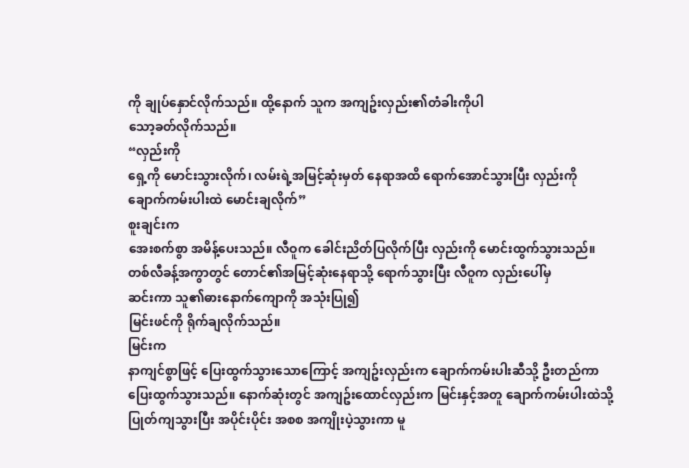ကို ချုပ်နှောင်လိုက်သည်။ ထို့နောက် သူက အကျဥ်းလှည်း၏တံခါးကိုပါ
သော့ခတ်လိုက်သည်။
“လှည်းကို
ရှေ့ကို မောင်းသွားလိုက်၊ လမ်းရဲ့အမြင့်ဆုံးမှတ် နေရာအထိ ရောက်အောင်သွားပြီး လှည်းကို
ချောက်ကမ်းပါးထဲ မောင်းချလိုက်”
စူးချင်းက
အေးစက်စွာ အမိန့်ပေးသည်။ လီဝူက ခေါင်းညိတ်ပြလိုက်ပြီး လှည်းကို မောင်းထွက်သွားသည်။
တစ်လီခန့်အကွာတွင် တောင်၏အမြင့်ဆုံးနေရာသို့ ရောက်သွားပြီး လီဝူက လှည်းပေါ်မှ
ဆင်းကာ သူ၏ဓားနောက်ကျောကို အသုံးပြု၍
မြင်းဖင်ကို ရိုက်ချလိုက်သည်။
မြင်းက
နာကျင်စွာဖြင့် ပြေးထွက်သွားသောကြောင့် အကျဥ်းလှည်းက ချောက်ကမ်းပါးဆီသို့ ဦးတည်ကာ
ပြေးထွက်သွားသည်။ နောက်ဆုံးတွင် အကျဥ်းထောင်လှည်းက မြင်းနှင့်အတူ ချောက်ကမ်းပါးထဲသို့
ပြုတ်ကျသွားပြီး အပိုင်းပိုင်း အစစ အကျိုးပဲ့သွားကာ မူ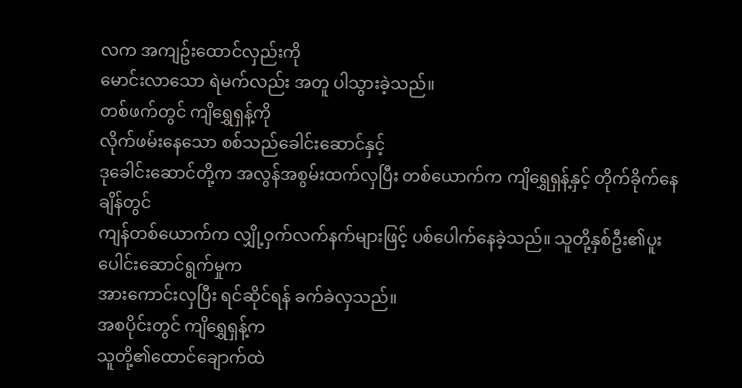လက အကျဥ်းထောင်လှည်းကို
မောင်းလာသော ရဲမက်လည်း အတူ ပါသွားခဲ့သည်။
တစ်ဖက်တွင် ကျိရွှေရှန့်ကို
လိုက်ဖမ်းနေသော စစ်သည်ခေါင်းဆောင်နှင့်
ဒုခေါင်းဆောင်တို့က အလွန်အစွမ်းထက်လှပြီး တစ်ယောက်က ကျိရွှေရှန့်နှင့် တိုက်ခိုက်နေချိန်တွင်
ကျန်တစ်ယောက်က လျှို့ဝှက်လက်နက်များဖြင့် ပစ်ပေါက်နေခဲ့သည်။ သူတို့နှစ်ဦး၏ပူးပေါင်းဆောင်ရွက်မှုက
အားကောင်းလှပြီး ရင်ဆိုင်ရန် ခက်ခဲလှသည်။
အစပိုင်းတွင် ကျိရွှေရှန့်က
သူတို့၏ထောင်ချောက်ထဲ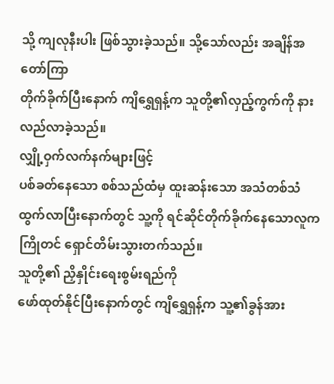သို့ ကျလုနီးပါး ဖြစ်သွားခဲ့သည်။ သို့သော်လည်း အချိန်အတော်ကြာ
တိုက်ခိုက်ပြီးနောက် ကျိရွှေရှန့်က သူတို့၏လှည့်ကွက်ကို နားလည်လာခဲ့သည်။
လျှို့ဝှက်လက်နက်များဖြင့်
ပစ်ခတ်နေသော စစ်သည်ထံမှ ထူးဆန်းသော အသံတစ်သံ ထွက်လာပြီးနောက်တွင် သူ့ကို ရင်ဆိုင်တိုက်ခိုက်နေသောလူက
ကြိုတင် ရှောင်တိမ်းသွားတက်သည်။
သူတို့၏ ညှိနှိုင်းရေးစွမ်းရည်ကို
ဖော်ထုတ်နိုင်ပြီးနောက်တွင် ကျိရွှေရှန့်က သူ့၏ခွန်အား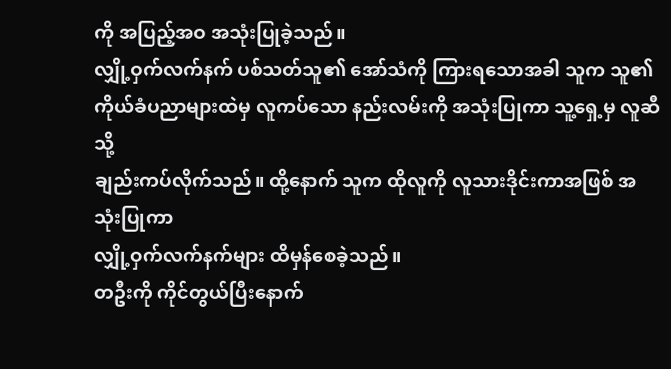ကို အပြည့်အဝ အသုံးပြုခဲ့သည်။
လျှို့ဝှက်လက်နက် ပစ်သတ်သူ၏ အော်သံကို ကြားရသောအခါ သူက သူ၏ ကိုယ်ခံပညာများထဲမှ လူကပ်သော နည်းလမ်းကို အသုံးပြုကာ သူ့ရှေ့မှ လူဆီသို့
ချည်းကပ်လိုက်သည်။ ထို့နောက် သူက ထိုလူကို လူသားဒိုင်းကာအဖြစ် အသုံးပြုကာ
လျှို့ဝှက်လက်နက်များ ထိမှန်စေခဲ့သည်။
တဦးကို ကိုင်တွယ်ပြီးနောက်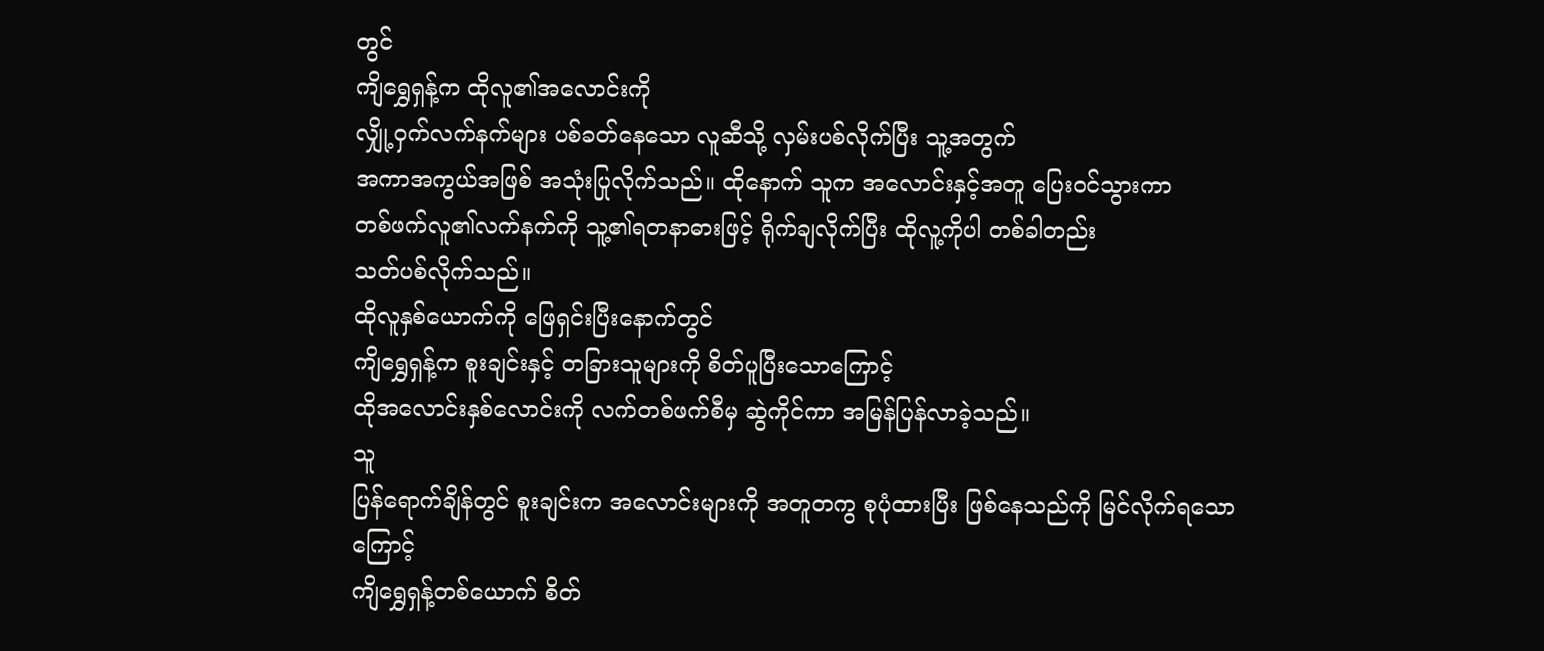တွင်
ကျိရွှေရှန့်က ထိုလူ၏အလောင်းကို
လျှို့ဝှက်လက်နက်များ ပစ်ခတ်နေသော လူဆီသို့ လှမ်းပစ်လိုက်ပြီး သူ့အတွက်
အကာအကွယ်အဖြစ် အသုံးပြုလိုက်သည်။ ထိုနောက် သူက အလောင်းနှင့်အတူ ပြေးဝင်သွားကာ
တစ်ဖက်လူ၏လက်နက်ကို သူ့၏ရတနာဓားဖြင့် ရိုက်ချလိုက်ပြီး ထိုလူ့ကိုပါ တစ်ခါတည်း
သတ်ပစ်လိုက်သည်။
ထိုလူနှစ်ယောက်ကို ဖြေရှင်းပြီးနောက်တွင်
ကျိရွှေရှန့်က စူးချင်းနှင့် တခြားသူများကို စိတ်ပူပြီးသောကြောင့်
ထိုအလောင်းနှစ်လောင်းကို လက်တစ်ဖက်စီမှ ဆွဲကိုင်ကာ အမြန်ပြန်လာခဲ့သည်။
သူ
ပြန်ရောက်ချိန်တွင် စူးချင်းက အလောင်းများကို အတူတကွ စုပုံထားပြီး ဖြစ်နေသည်ကို မြင်လိုက်ရသောကြောင့်
ကျိရွှေရှန့်တစ်ယောက် စိတ်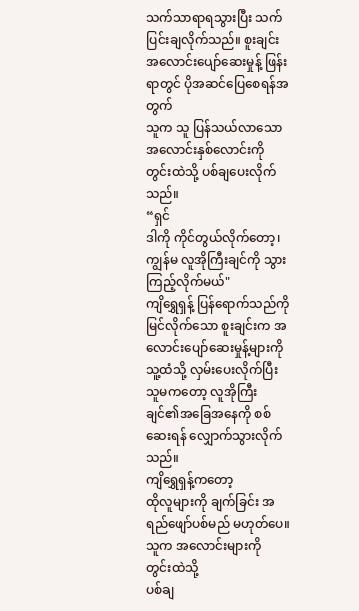သက်သာရာရသွားပြီး သက်ပြင်းချလိုက်သည်။ စူးချင်း
အလောင်းပျော်ဆေးမှုန့် ဖြန်းရာတွင် ပိုအဆင်ပြေစေရန်အတွက်
သူက သူ ပြန်သယ်လာသော အလောင်းနှစ်လောင်းကို တွင်းထဲသို့ ပစ်ချပေးလိုက်သည်။
“ရှင်
ဒါကို ကိုင်တွယ်လိုက်တော့၊ ကျွန်မ လူအိုကြီးချင်ကို သွားကြည့်လိုက်မယ်"
ကျိရွှေရှန့် ပြန်ရောက်သည်ကို
မြင်လိုက်သော စူးချင်းက အလောင်းပျော်ဆေးမှုန့်များကို သူ့ထံသို့ လှမ်းပေးလိုက်ပြီး
သူမကတော့ လူအိုကြီးချင်၏အခြေအနေကို စစ်ဆေးရန် လျှောက်သွားလိုက်သည်။
ကျိရွှေရှန့်ကတော့
ထိုလူများကို ချက်ခြင်း အရည်ဖျော်ပစ်မည် မဟုတ်ပေ။ သူက အလောင်းများကို တွင်းထဲသို့
ပစ်ချ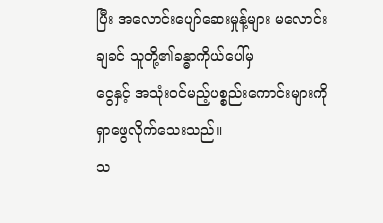ပြီး အလောင်းပျော်ဆေးမှုန့်များ မလောင်းချခင် သူတို့၏ခန္ဓာကိုယ်ပေါ်မှ
ငွေနှင့် အသုံးဝင်မည့်ပစ္စည်းကောင်းများကို ရှာဖွေလိုက်သေးသည်။
သ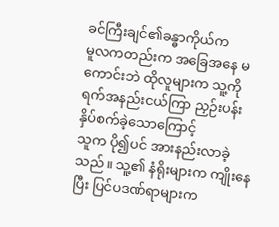ခင်ကြီးချင်၏ခန္ဓာကိုယ်က
မူလကတည်းက အခြေအနေ မကောင်းဘဲ ထိုလူများက သူ့ကို ရက်အနည်းငယ်ကြာ ညှဉ်းပန်းနှိပ်စက်ခဲ့သောကြောင့်
သူက ပို၍ပင် အားနည်းလာခဲ့သည်။ သူ့၏ နံရိုးများက ကျိုးနေပြီး ပြင်ပဒဏ်ရာများက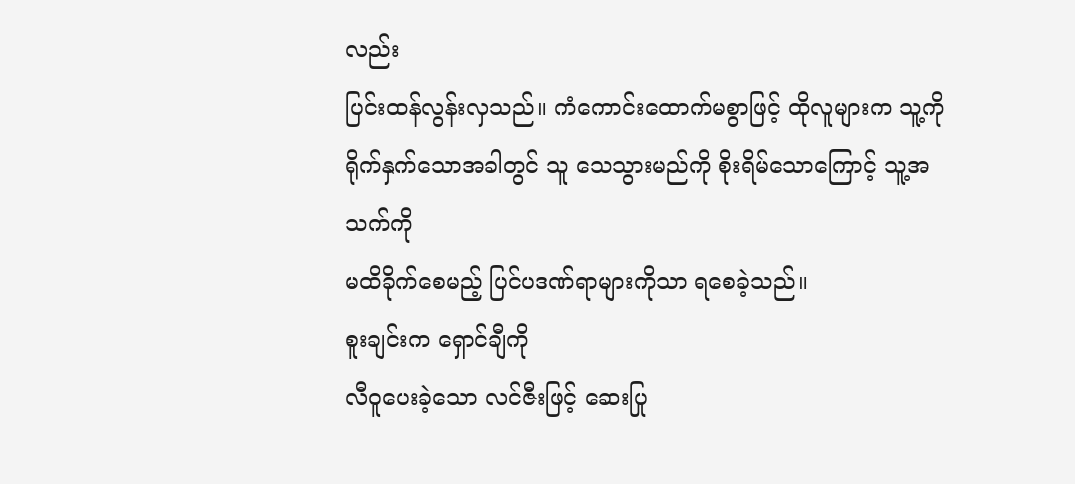လည်း
ပြင်းထန်လွန်းလှသည်။ ကံကောင်းထောက်မစွာဖြင့် ထိုလူများက သူ့ကို
ရိုက်နှက်သောအခါတွင် သူ သေသွားမည်ကို စိုးရိမ်သောကြောင့် သူ့အသက်ကို
မထိခိုက်စေမည့် ပြင်ပဒဏ်ရာများကိုသာ ရစေခဲ့သည်။
စူးချင်းက ရှောင်ချီကို
လီဝူပေးခဲ့သော လင်ဇီးဖြင့် ဆေးပြု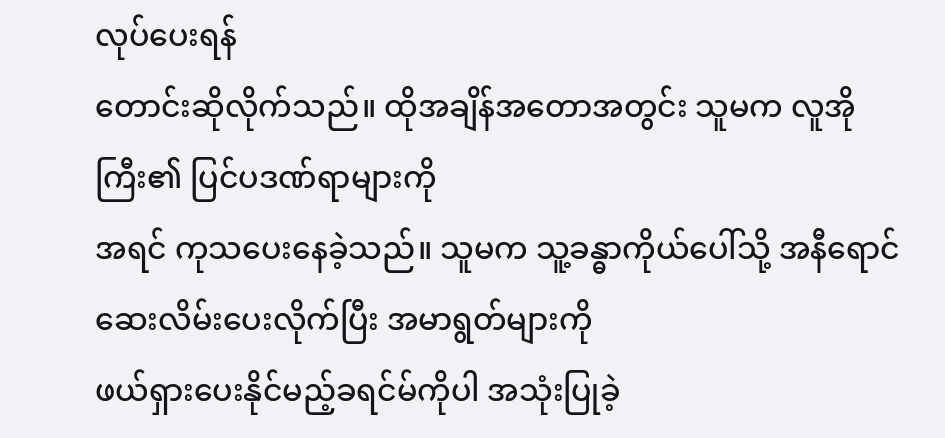လုပ်ပေးရန်
တောင်းဆိုလိုက်သည်။ ထိုအချိန်အတောအတွင်း သူမက လူအိုကြီး၏ ပြင်ပဒဏ်ရာများကို
အရင် ကုသပေးနေခဲ့သည်။ သူမက သူ့ခန္ဓာကိုယ်ပေါ်သို့ အနီရောင်ဆေးလိမ်းပေးလိုက်ပြီး အမာရွတ်များကို
ဖယ်ရှားပေးနိုင်မည့်ခရင်မ်ကိုပါ အသုံးပြုခဲ့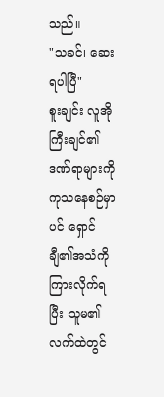သည်။
"သခင်၊ ဆေးရပါပြီ"
စူးချင်း လူအိုကြီးချင်၏ဒဏ်ရာများကို
ကုသနေစဉ်မှာပင် ရှောင်ချီ၏အသံကို ကြားလိုက်ရပြီး သူမ၏လက်ထဲတွင်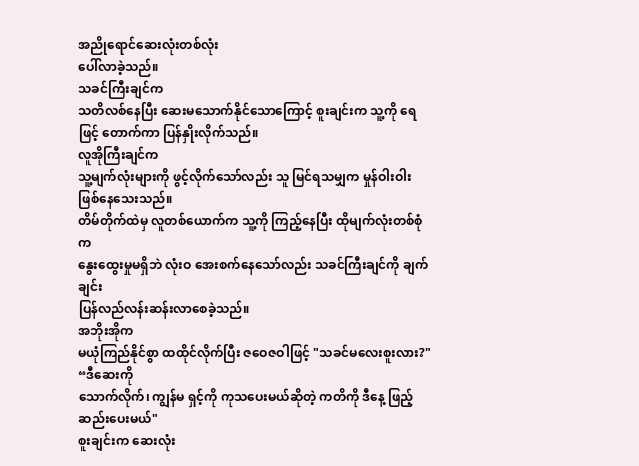အညိုရောင်ဆေးလုံးတစ်လုံး
ပေါ်လာခဲ့သည်။
သခင်ကြီးချင်က
သတိလစ်နေပြီး ဆေးမသောက်နိုင်သောကြောင့် စူးချင်းက သူ့ကို ရေဖြင့် တောက်ကာ ပြန်နှိုးလိုက်သည်။
လူအိုကြီးချင်က
သူ့မျက်လုံးများကို ဖွင့်လိုက်သော်လည်း သူ မြင်ရသမျှက မှုန်ဝါးဝါး ဖြစ်နေသေးသည်။
တိမ်တိုက်ထဲမှ လူတစ်ယောက်က သူ့ကို ကြည့်နေပြီး ထိုမျက်လုံးတစ်စုံက
နွေးထွေးမှုမရှိဘဲ လုံးဝ အေးစက်နေသော်လည်း သခင်ကြီးချင်ကို ချက်ချင်း
ပြန်လည်လန်းဆန်းလာစေခဲ့သည်။
အဘိုးအိုက
မယုံကြည်နိုင်စွာ ထထိုင်လိုက်ပြီး ဇဝေဇဝါဖြင့် "သခင်မလေးစူးလား?"
“ဒီဆေးကို
သောက်လိုက်၊ ကျွန်မ ရှင့်ကို ကုသပေးမယ်ဆိုတဲ့ ကတိကို ဒီနေ့ ဖြည့်ဆည်းပေးမယ်"
စူးချင်းက ဆေးလုံး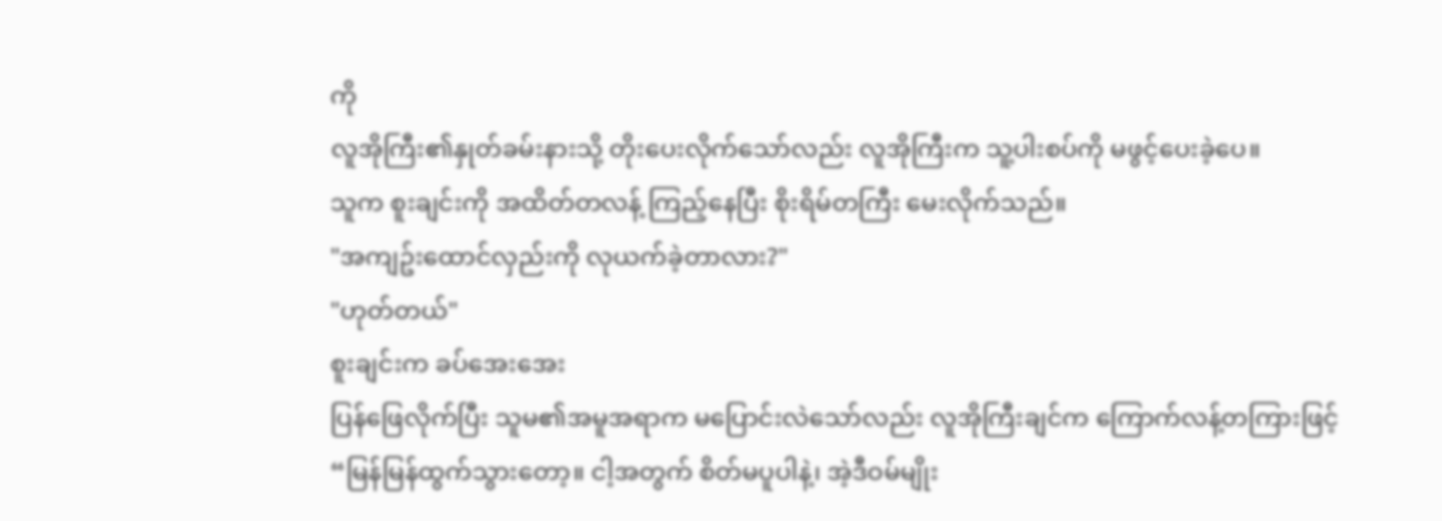ကို
လူအိုကြီး၏နှုတ်ခမ်းနားသို့ တိုးပေးလိုက်သော်လည်း လူအိုကြီးက သူ့ပါးစပ်ကို မဖွင့်ပေးခဲ့ပေ။
သူက စူးချင်းကို အထိတ်တလန့် ကြည့်နေပြီး စိုးရိမ်တကြီး မေးလိုက်သည်။
"အကျဥ်းထောင်လှည်းကို လုယက်ခဲ့တာလား?"
"ဟုတ်တယ်"
စူးချင်းက ခပ်အေးအေး
ပြန်ဖြေလိုက်ပြီး သူမ၏အမူအရာက မပြောင်းလဲသော်လည်း လူအိုကြီးချင်က ကြောက်လန့်တကြားဖြင့်
“မြန်မြန်ထွက်သွားတော့။ ငါ့အတွက် စိတ်မပူပါနဲ့၊ အဲ့ဒီဝမ်မျိုး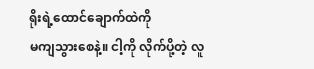ရိုးရဲ့ထောင်ချောက်ထဲကို
မကျသွားစေနဲ့။ ငါ့ကို လိုက်ပို့တဲ့ လူ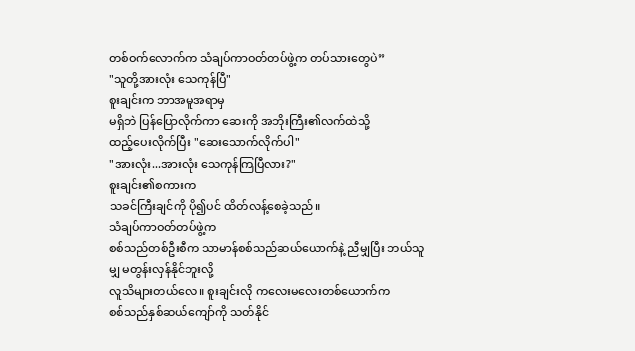တစ်ဝက်လောက်က သံချပ်ကာဝတ်တပ်ဖွဲ့က တပ်သားတွေပဲ”
"သူတို့အားလုံး သေကုန်ပြီ"
စူးချင်းက ဘာအမူအရာမှ
မရှိဘဲ ပြန်ပြောလိုက်ကာ ဆေးကို အဘိုးကြီး၏လက်ထဲသို့
ထည့်ပေးလိုက်ပြီး "ဆေးသောက်လိုက်ပါ"
"အားလုံး...အားလုံး သေကုန်ကြပြီလား?"
စူးချင်း၏စကားက
သခင်ကြီးချင်ကို ပို၍ပင် ထိတ်လန့်စေခဲ့သည်။
သံချပ်ကာဝတ်တပ်ဖွဲ့က
စစ်သည်တစ်ဦးစီက သာမာန်စစ်သည်ဆယ်ယောက်နဲ့ ညီမျှပြီး ဘယ်သူမျှ မတွန်းလှန်နိုင်ဘူးလို့
လူသိများတယ်လေ။ စူးချင်းလို ကလေးမလေးတစ်ယောက်က
စစ်သည်နှစ်ဆယ်ကျော်ကို သတ်နိုင်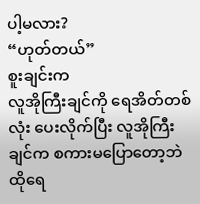ပါ့မလား?
“ဟုတ်တယ်”
စူးချင်းက
လူအိုကြီးချင်ကို ရေအိတ်တစ်လုံး ပေးလိုက်ပြီး လူအိုကြီးချင်က စကားမပြောတော့ဘဲ ထိုရေ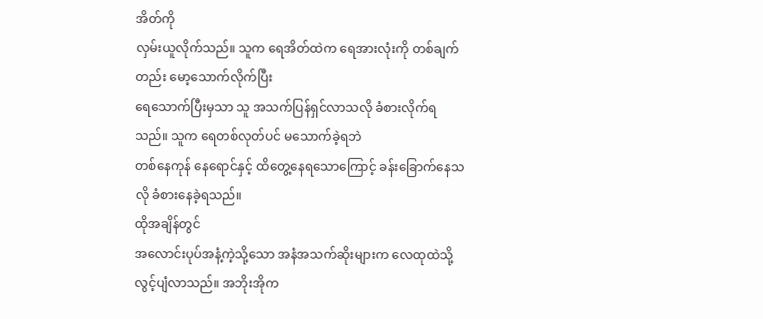အိတ်ကို
လှမ်းယူလိုက်သည်။ သူက ရေအိတ်ထဲက ရေအားလုံးကို တစ်ချက်တည်း မော့သောက်လိုက်ပြီး
ရေသောက်ပြီးမှသာ သူ အသက်ပြန်ရှင်လာသလို ခံစားလိုက်ရသည်။ သူက ရေတစ်လုတ်ပင် မသောက်ခဲ့ရဘဲ
တစ်နေကုန် နေရောင်နှင့် ထိတွေ့နေရသောကြောင့် ခန်းခြောက်နေသလို ခံစားနေခဲ့ရသည်။
ထိုအချိန်တွင်
အလောင်းပုပ်အနံ့ကဲ့သို့သော အနံအသက်ဆိုးများက လေထုထဲသို့ လွင့်ပျံလာသည်။ အဘိုးအိုက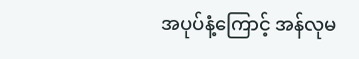အပုပ်နံ့ကြောင့် အန်လုမ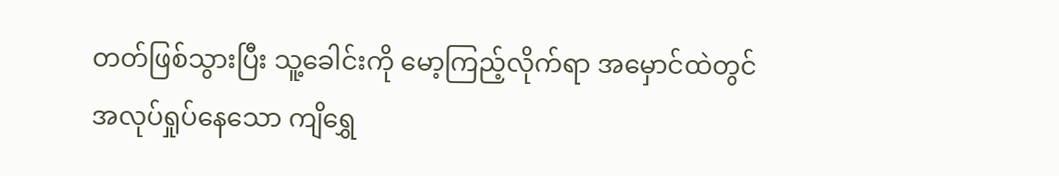တတ်ဖြစ်သွားပြီး သူ့ခေါင်းကို မော့ကြည့်လိုက်ရာ အမှောင်ထဲတွင်
အလုပ်ရှုပ်နေသော ကျိရွှေ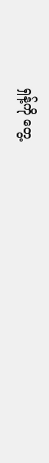ရှန့်ကို တွေ့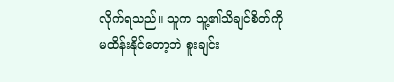လိုက်ရသည်။ သူက သူ့၏သိချင်စိတ်ကို
မထိန်းနိုင်တော့ဘဲ စူးချင်း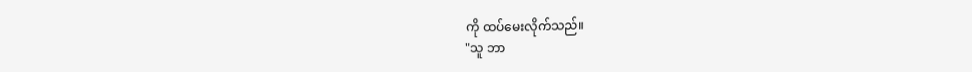ကို ထပ်မေးလိုက်သည်။
"သူ ဘာ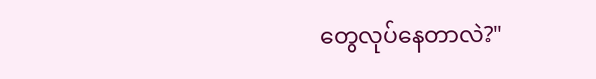တွေလုပ်နေတာလဲ?"